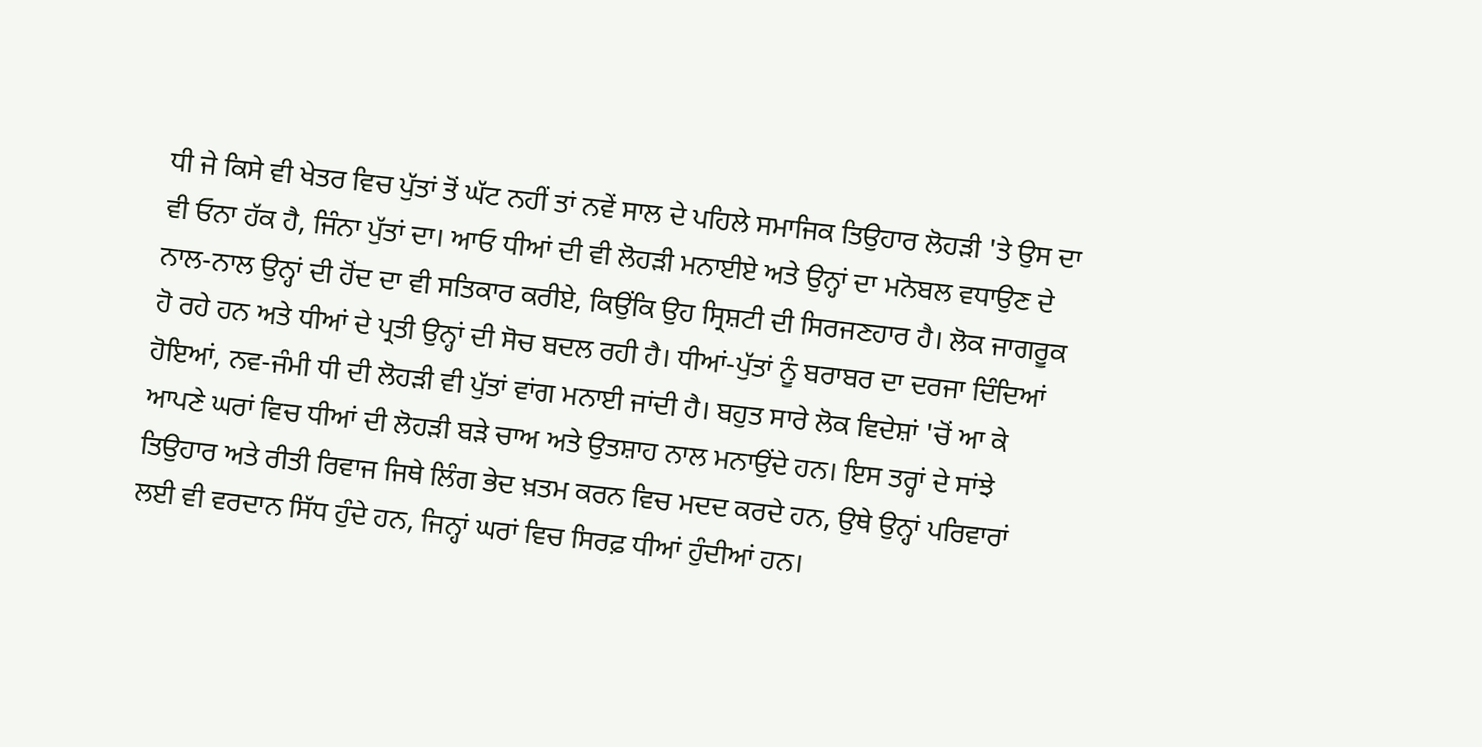ਧੀ ਜੇ ਕਿਸੇ ਵੀ ਖੇਤਰ ਵਿਚ ਪੁੱਤਾਂ ਤੋਂ ਘੱਟ ਨਹੀਂ ਤਾਂ ਨਵੇਂ ਸਾਲ ਦੇ ਪਹਿਲੇ ਸਮਾਜਿਕ ਤਿਉਹਾਰ ਲੋਹੜੀ 'ਤੇ ਉਸ ਦਾ ਵੀ ਓਨਾ ਹੱਕ ਹੈ, ਜਿੰਨਾ ਪੁੱਤਾਂ ਦਾ। ਆਓ ਧੀਆਂ ਦੀ ਵੀ ਲੋਹੜੀ ਮਨਾਈਏ ਅਤੇ ਉਨ੍ਹਾਂ ਦਾ ਮਨੋਬਲ ਵਧਾਉਣ ਦੇ ਨਾਲ-ਨਾਲ ਉਨ੍ਹਾਂ ਦੀ ਹੋਂਦ ਦਾ ਵੀ ਸਤਿਕਾਰ ਕਰੀਏ, ਕਿਉਂਕਿ ਉਹ ਸ੍ਰਿਸ਼ਟੀ ਦੀ ਸਿਰਜਣਹਾਰ ਹੈ। ਲੋਕ ਜਾਗਰੂਕ ਹੋ ਰਹੇ ਹਨ ਅਤੇ ਧੀਆਂ ਦੇ ਪ੍ਰਤੀ ਉਨ੍ਹਾਂ ਦੀ ਸੋਚ ਬਦਲ ਰਹੀ ਹੈ। ਧੀਆਂ-ਪੁੱਤਾਂ ਨੂੰ ਬਰਾਬਰ ਦਾ ਦਰਜਾ ਦਿੰਦਿਆਂ ਹੋਇਆਂ, ਨਵ-ਜੰਮੀ ਧੀ ਦੀ ਲੋਹੜੀ ਵੀ ਪੁੱਤਾਂ ਵਾਂਗ ਮਨਾਈ ਜਾਂਦੀ ਹੈ। ਬਹੁਤ ਸਾਰੇ ਲੋਕ ਵਿਦੇਸ਼ਾਂ 'ਚੋਂ ਆ ਕੇ ਆਪਣੇ ਘਰਾਂ ਵਿਚ ਧੀਆਂ ਦੀ ਲੋਹੜੀ ਬੜੇ ਚਾਅ ਅਤੇ ਉਤਸ਼ਾਹ ਨਾਲ ਮਨਾਉਂਦੇ ਹਨ। ਇਸ ਤਰ੍ਹਾਂ ਦੇ ਸਾਂਝੇ ਤਿਉਹਾਰ ਅਤੇ ਰੀਤੀ ਰਿਵਾਜ ਜਿਥੇ ਲਿੰਗ ਭੇਦ ਖ਼ਤਮ ਕਰਨ ਵਿਚ ਮਦਦ ਕਰਦੇ ਹਨ, ਉਥੇ ਉਨ੍ਹਾਂ ਪਰਿਵਾਰਾਂ ਲਈ ਵੀ ਵਰਦਾਨ ਸਿੱਧ ਹੁੰਦੇ ਹਨ, ਜਿਨ੍ਹਾਂ ਘਰਾਂ ਵਿਚ ਸਿਰਫ਼ ਧੀਆਂ ਹੁੰਦੀਆਂ ਹਨ।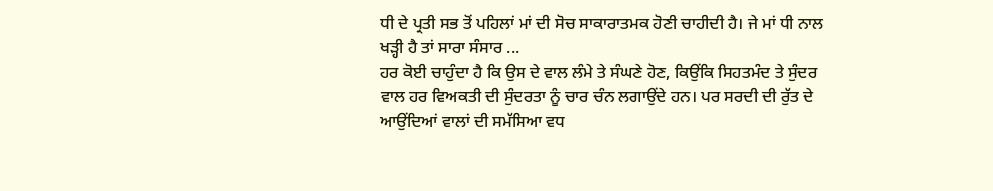ਧੀ ਦੇ ਪ੍ਰਤੀ ਸਭ ਤੋਂ ਪਹਿਲਾਂ ਮਾਂ ਦੀ ਸੋਚ ਸਾਕਾਰਾਤਮਕ ਹੋਣੀ ਚਾਹੀਦੀ ਹੈ। ਜੇ ਮਾਂ ਧੀ ਨਾਲ ਖੜ੍ਹੀ ਹੈ ਤਾਂ ਸਾਰਾ ਸੰਸਾਰ ...
ਹਰ ਕੋਈ ਚਾਹੁੰਦਾ ਹੈ ਕਿ ਉਸ ਦੇ ਵਾਲ ਲੰਮੇ ਤੇ ਸੰਘਣੇ ਹੋਣ, ਕਿਉਂਕਿ ਸਿਹਤਮੰਦ ਤੇ ਸੁੰਦਰ ਵਾਲ ਹਰ ਵਿਅਕਤੀ ਦੀ ਸੁੰਦਰਤਾ ਨੂੰ ਚਾਰ ਚੰਨ ਲਗਾਉਂਦੇ ਹਨ। ਪਰ ਸਰਦੀ ਦੀ ਰੁੱਤ ਦੇ ਆਉਂਦਿਆਂ ਵਾਲਾਂ ਦੀ ਸਮੱਸਿਆ ਵਧ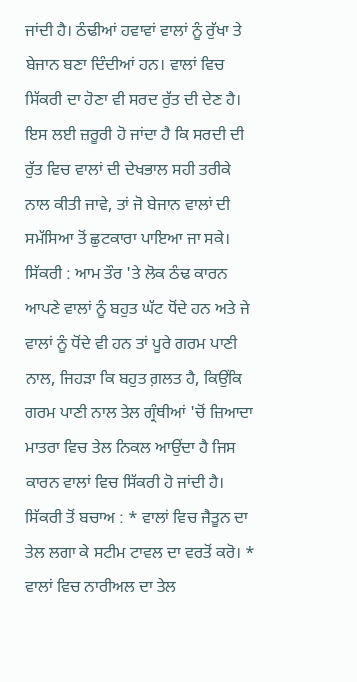ਜਾਂਦੀ ਹੈ। ਠੰਢੀਆਂ ਹਵਾਵਾਂ ਵਾਲਾਂ ਨੂੰ ਰੁੱਖਾ ਤੇ ਬੇਜਾਨ ਬਣਾ ਦਿੰਦੀਆਂ ਹਨ। ਵਾਲਾਂ ਵਿਚ ਸਿੱਕਰੀ ਦਾ ਹੋਣਾ ਵੀ ਸਰਦ ਰੁੱਤ ਦੀ ਦੇਣ ਹੈ। ਇਸ ਲਈ ਜ਼ਰੂਰੀ ਹੋ ਜਾਂਦਾ ਹੈ ਕਿ ਸਰਦੀ ਦੀ ਰੁੱਤ ਵਿਚ ਵਾਲਾਂ ਦੀ ਦੇਖਭਾਲ ਸਹੀ ਤਰੀਕੇ ਨਾਲ ਕੀਤੀ ਜਾਵੇ, ਤਾਂ ਜੋ ਬੇਜਾਨ ਵਾਲਾਂ ਦੀ ਸਮੱਸਿਆ ਤੋਂ ਛੁਟਕਾਰਾ ਪਾਇਆ ਜਾ ਸਕੇ।
ਸਿੱਕਰੀ : ਆਮ ਤੌਰ 'ਤੇ ਲੋਕ ਠੰਢ ਕਾਰਨ ਆਪਣੇ ਵਾਲਾਂ ਨੂੰ ਬਹੁਤ ਘੱਟ ਧੋਂਦੇ ਹਨ ਅਤੇ ਜੇ ਵਾਲਾਂ ਨੂੰ ਧੋਂਦੇ ਵੀ ਹਨ ਤਾਂ ਪੂਰੇ ਗਰਮ ਪਾਣੀ ਨਾਲ, ਜਿਹੜਾ ਕਿ ਬਹੁਤ ਗ਼ਲਤ ਹੈ, ਕਿਉਂਕਿ ਗਰਮ ਪਾਣੀ ਨਾਲ ਤੇਲ ਗ੍ਰੰਥੀਆਂ 'ਚੋਂ ਜ਼ਿਆਦਾ ਮਾਤਰਾ ਵਿਚ ਤੇਲ ਨਿਕਲ ਆਉਂਦਾ ਹੈ ਜਿਸ ਕਾਰਨ ਵਾਲਾਂ ਵਿਚ ਸਿੱਕਰੀ ਹੋ ਜਾਂਦੀ ਹੈ।
ਸਿੱਕਰੀ ਤੋਂ ਬਚਾਅ : * ਵਾਲਾਂ ਵਿਚ ਜੈਤੂਨ ਦਾ ਤੇਲ ਲਗਾ ਕੇ ਸਟੀਮ ਟਾਵਲ ਦਾ ਵਰਤੋਂ ਕਰੋ। * ਵਾਲਾਂ ਵਿਚ ਨਾਰੀਅਲ ਦਾ ਤੇਲ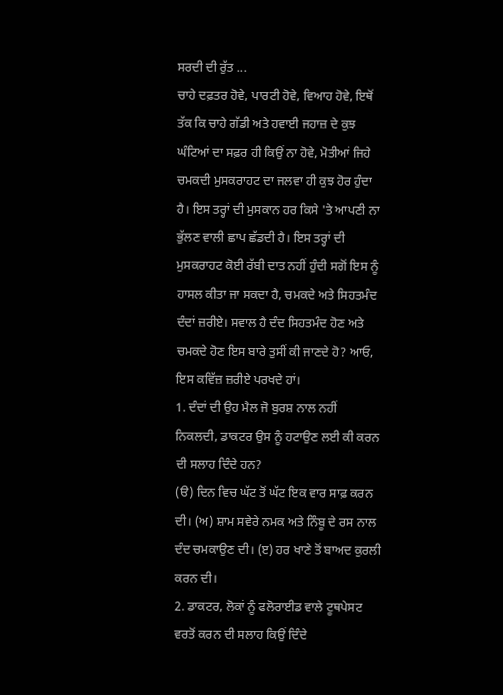ਸਰਦੀ ਦੀ ਰੁੱਤ ...
ਚਾਹੇ ਦਫ਼ਤਰ ਹੋਵੇ, ਪਾਰਟੀ ਹੋਵੇ, ਵਿਆਹ ਹੋਵੇ, ਇਥੋਂ ਤੱਕ ਕਿ ਚਾਹੇ ਗੱਡੀ ਅਤੇ ਹਵਾਈ ਜਹਾਜ਼ ਦੇ ਕੁਝ ਘੰਟਿਆਂ ਦਾ ਸਫ਼ਰ ਹੀ ਕਿਉਂ ਨਾ ਹੋਵੇ, ਮੋਤੀਆਂ ਜਿਹੇ ਚਮਕਦੀ ਮੁਸਕਰਾਹਟ ਦਾ ਜਲਵਾ ਹੀ ਕੁਝ ਹੋਰ ਹੁੰਦਾ ਹੈ। ਇਸ ਤਰ੍ਹਾਂ ਦੀ ਮੁਸਕਾਨ ਹਰ ਕਿਸੇ 'ਤੇ ਆਪਣੀ ਨਾ ਭੁੱਲਣ ਵਾਲੀ ਛਾਪ ਛੱਡਦੀ ਹੈ। ਇਸ ਤਰ੍ਹਾਂ ਦੀ ਮੁਸਕਰਾਹਟ ਕੋਈ ਰੱਬੀ ਦਾਤ ਨਹੀਂ ਹੁੰਦੀ ਸਗੋਂ ਇਸ ਨੂੰ ਹਾਸਲ ਕੀਤਾ ਜਾ ਸਕਦਾ ਹੈ, ਚਮਕਦੇ ਅਤੇ ਸਿਹਤਮੰਦ ਦੰਦਾਂ ਜ਼ਰੀਏ। ਸਵਾਲ ਹੈ ਦੰਦ ਸਿਹਤਮੰਦ ਹੋਣ ਅਤੇ ਚਮਕਦੇ ਹੋਣ ਇਸ ਬਾਰੇ ਤੁਸੀਂ ਕੀ ਜਾਣਦੇ ਹੋ? ਆਓ, ਇਸ ਕਵਿੱਜ਼ ਜ਼ਰੀਏ ਪਰਖਦੇ ਹਾਂ।
1. ਦੰਦਾਂ ਦੀ ਉਹ ਮੈਲ ਜੋ ਬੁਰਸ਼ ਨਾਲ ਨਹੀਂ ਨਿਕਲਦੀ, ਡਾਕਟਰ ਉਸ ਨੂੰ ਹਟਾਉਣ ਲਈ ਕੀ ਕਰਨ ਦੀ ਸਲਾਹ ਦਿੰਦੇ ਹਨ?
(ੳ) ਦਿਨ ਵਿਚ ਘੱਟ ਤੋਂ ਘੱਟ ਇਕ ਵਾਰ ਸਾਫ਼ ਕਰਨ ਦੀ। (ਅ) ਸ਼ਾਮ ਸਵੇਰੇ ਨਮਕ ਅਤੇ ਨਿੰਬੂ ਦੇ ਰਸ ਨਾਲ ਦੰਦ ਚਮਕਾਉਣ ਦੀ। (ੲ) ਹਰ ਖਾਣੇ ਤੋਂ ਬਾਅਦ ਕੁਰਲੀ ਕਰਨ ਦੀ।
2. ਡਾਕਟਰ, ਲੋਕਾਂ ਨੂੰ ਫਲੋਰਾਈਡ ਵਾਲੇ ਟੂਥਪੇਸਟ ਵਰਤੋਂ ਕਰਨ ਦੀ ਸਲਾਹ ਕਿਉਂ ਦਿੰਦੇ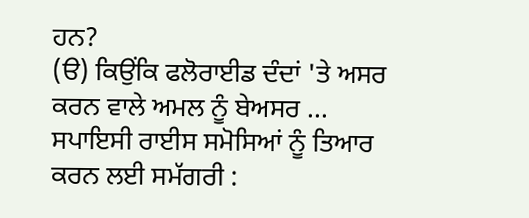ਹਨ?
(ੳ) ਕਿਉਂਕਿ ਫਲੋਰਾਈਡ ਦੰਦਾਂ 'ਤੇ ਅਸਰ ਕਰਨ ਵਾਲੇ ਅਮਲ ਨੂੰ ਬੇਅਸਰ ...
ਸਪਾਇਸੀ ਰਾਈਸ ਸਮੋਸਿਆਂ ਨੂੰ ਤਿਆਰ ਕਰਨ ਲਈ ਸਮੱਗਰੀ :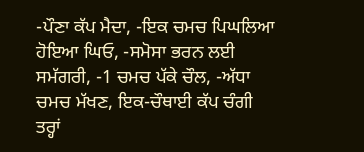-ਪੌਣਾ ਕੱਪ ਮੈਦਾ, -ਇਕ ਚਮਚ ਪਿਘਲਿਆ ਹੋਇਆ ਘਿਓ, -ਸਮੋਸਾ ਭਰਨ ਲਈ ਸਮੱਗਰੀ, -1 ਚਮਚ ਪੱਕੇ ਚੌਲ, -ਅੱਧਾ ਚਮਚ ਮੱਖਣ, ਇਕ-ਚੌਥਾਈ ਕੱਪ ਚੰਗੀ ਤਰ੍ਹਾਂ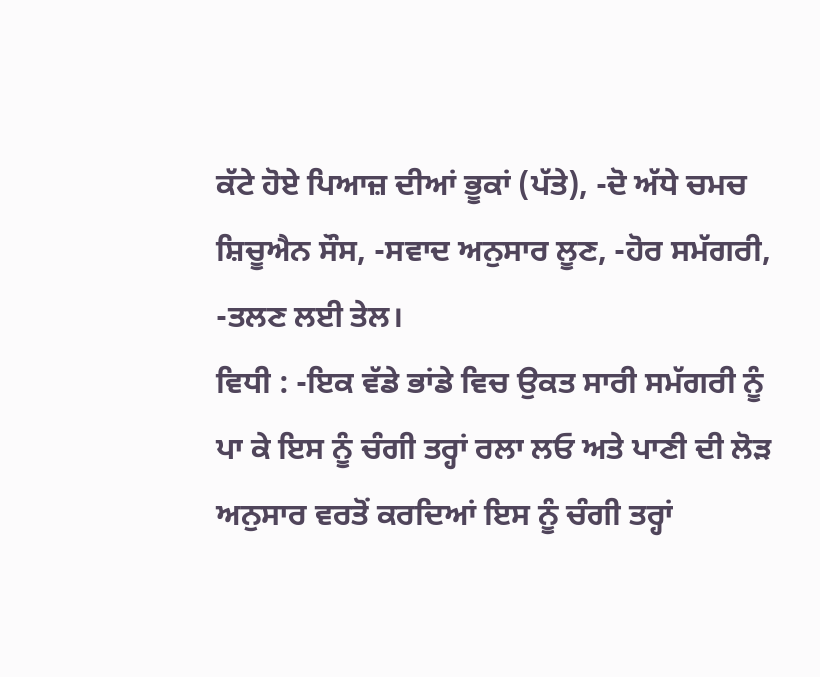ਕੱਟੇ ਹੋਏ ਪਿਆਜ਼ ਦੀਆਂ ਭੂਕਾਂ (ਪੱਤੇ), -ਦੋ ਅੱਧੇ ਚਮਚ ਸ਼ਿਚੂਐਨ ਸੌਸ, -ਸਵਾਦ ਅਨੁਸਾਰ ਲੂਣ, -ਹੋਰ ਸਮੱਗਰੀ, -ਤਲਣ ਲਈ ਤੇਲ।
ਵਿਧੀ : -ਇਕ ਵੱਡੇ ਭਾਂਡੇ ਵਿਚ ਉਕਤ ਸਾਰੀ ਸਮੱਗਰੀ ਨੂੰ ਪਾ ਕੇ ਇਸ ਨੂੰ ਚੰਗੀ ਤਰ੍ਹਾਂ ਰਲਾ ਲਓ ਅਤੇ ਪਾਣੀ ਦੀ ਲੋੜ ਅਨੁਸਾਰ ਵਰਤੋਂ ਕਰਦਿਆਂ ਇਸ ਨੂੰ ਚੰਗੀ ਤਰ੍ਹਾਂ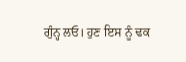ਗੁੰਨ੍ਹ ਲਓ। ਹੁਣ ਇਸ ਨੂੰ ਢਕ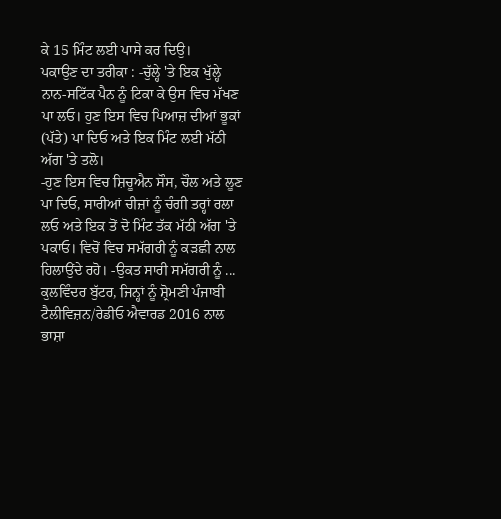ਕੇ 15 ਮਿੰਟ ਲਈ ਪਾਸੇ ਕਰ ਦਿਉ।
ਪਕਾਉਣ ਦਾ ਤਰੀਕਾ : -ਚੁੱਲ੍ਹੇ 'ਤੇ ਇਕ ਖੁੱਲ੍ਹੇ ਨਾਨ-ਸਟਿੱਕ ਪੈਨ ਨੂੰ ਟਿਕਾ ਕੇ ਉਸ ਵਿਚ ਮੱਖਣ ਪਾ ਲਓ। ਹੁਣ ਇਸ ਵਿਚ ਪਿਆਜ਼ ਦੀਆਂ ਭੂਕਾਂ (ਪੱਤੇ) ਪਾ ਦਿਓ ਅਤੇ ਇਕ ਮਿੰਟ ਲਈ ਮੱਠੀ ਅੱਗ 'ਤੇ ਤਲੋ।
-ਹੁਣ ਇਸ ਵਿਚ ਸ਼ਿਚੂਐਨ ਸੌਸ, ਚੌਲ ਅਤੇ ਲੂਣ ਪਾ ਦਿਓ, ਸਾਰੀਆਂ ਚੀਜ਼ਾਂ ਨੂੰ ਚੰਗੀ ਤਰ੍ਹਾਂ ਰਲਾ ਲਓ ਅਤੇ ਇਕ ਤੋਂ ਦੋ ਮਿੰਟ ਤੱਕ ਮੱਠੀ ਅੱਗ 'ਤੇ ਪਕਾਓ। ਵਿਚੋਂ ਵਿਚ ਸਮੱਗਰੀ ਨੂੰ ਕੜਛੀ ਨਾਲ ਹਿਲਾਉਂਦੇ ਰਹੋ। -ਉਕਤ ਸਾਰੀ ਸਮੱਗਰੀ ਨੂੰ ...
ਕੁਲਵਿੰਦਰ ਬੁੱਟਰ, ਜਿਨ੍ਹਾਂ ਨੂੰ ਸ਼੍ਰੋਮਣੀ ਪੰਜਾਬੀ ਟੈਲੀਵਿਜ਼ਨ/ਰੇਡੀਓ ਐਵਾਰਡ 2016 ਨਾਲ ਭਾਸ਼ਾ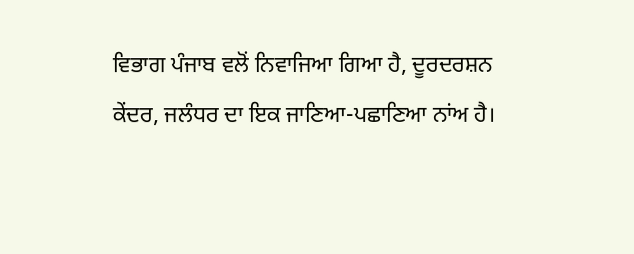ਵਿਭਾਗ ਪੰਜਾਬ ਵਲੋਂ ਨਿਵਾਜਿਆ ਗਿਆ ਹੈ, ਦੂਰਦਰਸ਼ਨ ਕੇਂਦਰ, ਜਲੰਧਰ ਦਾ ਇਕ ਜਾਣਿਆ-ਪਛਾਣਿਆ ਨਾਂਅ ਹੈ।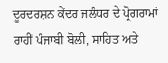ਦੂਰਦਰਸ਼ਨ ਕੇਂਦਰ ਜਲੰਧਰ ਦੇ ਪ੍ਰੋਗਰਾਮਾਂ ਰਾਹੀਂ ਪੰਜਾਬੀ ਬੋਲੀ, ਸਾਹਿਤ ਅਤੇ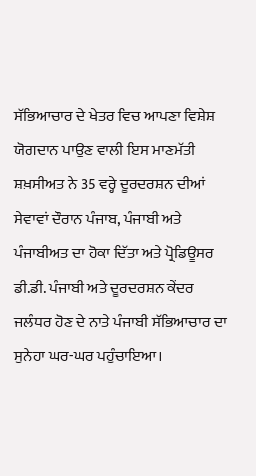ਸੱਭਿਆਚਾਰ ਦੇ ਖੇਤਰ ਵਿਚ ਆਪਣਾ ਵਿਸ਼ੇਸ਼ ਯੋਗਦਾਨ ਪਾਉਣ ਵਾਲੀ ਇਸ ਮਾਣਮੱਤੀ ਸ਼ਖ਼ਸੀਅਤ ਨੇ 35 ਵਰ੍ਹੇ ਦੂਰਦਰਸ਼ਨ ਦੀਆਂ ਸੇਵਾਵਾਂ ਦੌਰਾਨ ਪੰਜਾਬ, ਪੰਜਾਬੀ ਅਤੇ ਪੰਜਾਬੀਅਤ ਦਾ ਹੋਕਾ ਦਿੱਤਾ ਅਤੇ ਪ੍ਰੋਡਿਊਸਰ ਡੀ.ਡੀ. ਪੰਜਾਬੀ ਅਤੇ ਦੂਰਦਰਸ਼ਨ ਕੇਂਦਰ ਜਲੰਧਰ ਹੋਣ ਦੇ ਨਾਤੇ ਪੰਜਾਬੀ ਸੱਭਿਆਚਾਰ ਦਾ ਸੁਨੇਹਾ ਘਰ-ਘਰ ਪਹੁੰਚਾਇਆ।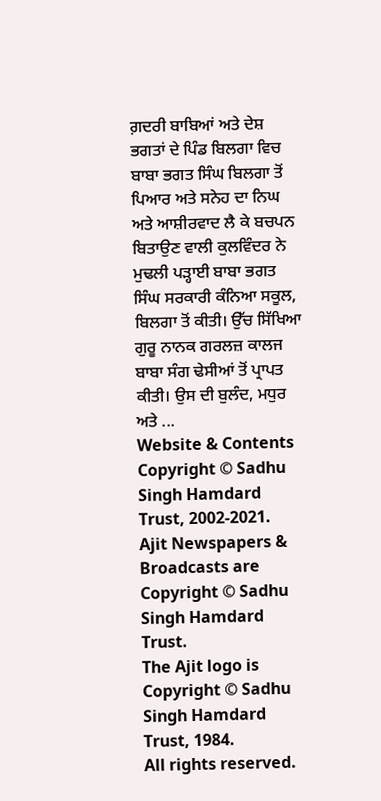ਗ਼ਦਰੀ ਬਾਬਿਆਂ ਅਤੇ ਦੇਸ਼ ਭਗਤਾਂ ਦੇ ਪਿੰਡ ਬਿਲਗਾ ਵਿਚ ਬਾਬਾ ਭਗਤ ਸਿੰਘ ਬਿਲਗਾ ਤੋਂ ਪਿਆਰ ਅਤੇ ਸਨੇਹ ਦਾ ਨਿਘ ਅਤੇ ਆਸ਼ੀਰਵਾਦ ਲੈ ਕੇ ਬਚਪਨ ਬਿਤਾਉਣ ਵਾਲੀ ਕੁਲਵਿੰਦਰ ਨੇ ਮੁਢਲੀ ਪੜ੍ਹਾਈ ਬਾਬਾ ਭਗਤ ਸਿੰਘ ਸਰਕਾਰੀ ਕੰਨਿਆ ਸਕੂਲ, ਬਿਲਗਾ ਤੋਂ ਕੀਤੀ। ਉੱਚ ਸਿੱਖਿਆ ਗੁਰੂ ਨਾਨਕ ਗਰਲਜ਼ ਕਾਲਜ ਬਾਬਾ ਸੰਗ ਢੇਸੀਆਂ ਤੋਂ ਪ੍ਰਾਪਤ ਕੀਤੀ। ਉਸ ਦੀ ਬੁਲੰਦ, ਮਧੁਰ ਅਤੇ ...
Website & Contents Copyright © Sadhu Singh Hamdard Trust, 2002-2021.
Ajit Newspapers & Broadcasts are Copyright © Sadhu Singh Hamdard Trust.
The Ajit logo is Copyright © Sadhu Singh Hamdard Trust, 1984.
All rights reserved.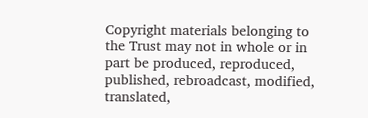Copyright materials belonging to the Trust may not in whole or in part be produced, reproduced, published, rebroadcast, modified, translated,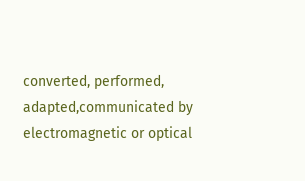converted, performed, adapted,communicated by electromagnetic or optical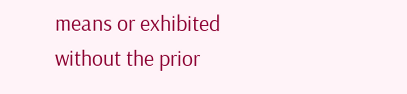means or exhibited without the prior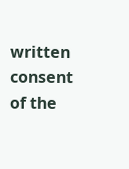written consent of the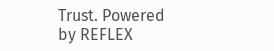Trust. Powered
by REFLEX